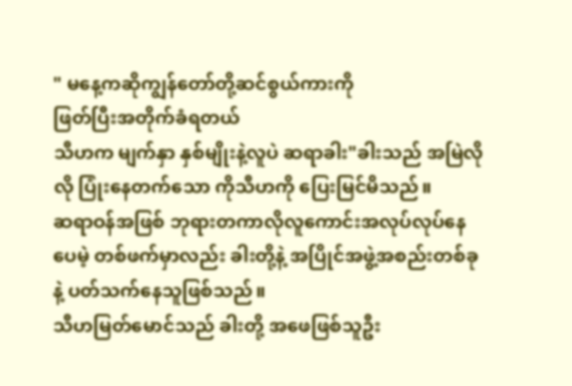" မနေ့ကဆိုကျွန်တော်တို့ဆင်စွယ်ကားကို
ဖြတ်ပြီးအတိုက်ခံရတယ်
သီဟက မျက်နှာ နှစ်မျိုးနဲ့လူပဲ ဆရာခါး"ခါးသည် အမြဲလိုလို ပြုံးနေတက်သော ကိုသီဟကို ပြေးမြင်မိသည်။
ဆရာဝန်အဖြစ် ဘုရားတကာလိုလူကောင်းအလုပ်လုပ်နေပေမဲ့ တစ်ဖက်မှာလည်း ခါးတို့နဲ့ အပြိုင်အဖွဲ့အစည်းတစ်ခုနဲ့ ပတ်သက်နေသူဖြစ်သည်။
သီဟမြတ်မောင်သည် ခါးတို့ အဖေဖြစ်သူဦး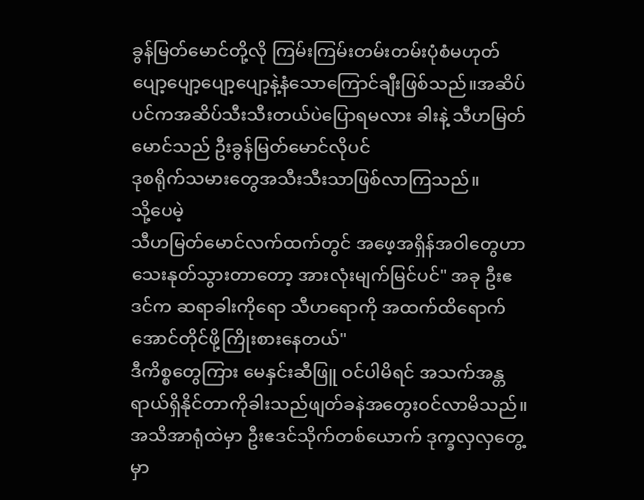ခွန်မြတ်မောင်တို့လို ကြမ်းကြမ်းတမ်းတမ်းပုံစံမဟုတ်
ပျော့ပျော့ပျော့ပျော့နဲ့နံသောကြောင်ချီးဖြစ်သည်။အဆိပ်ပင်ကအဆိပ်သီးသီးတယ်ပဲပြောရမလား ခါးနဲ့ သီဟမြတ်မောင်သည် ဦးခွန်မြတ်မောင်လိုပင်
ဒုစရိုက်သမားတွေအသီးသီးသာဖြစ်လာကြသည်။
သို့ပေမဲ့
သီဟမြတ်မောင်လက်ထက်တွင် အဖေ့အရှိန်အဝါတွေဟာ သေးနုတ်သွားတာတော့ အားလုံးမျက်မြင်ပင်" အခု ဦးဧဒင်က ဆရာခါးကိုရော သီဟရောကို အထက်ထိရောက်အောင်တိုင်ဖို့ကြိုးစားနေတယ်"
ဒီကိစ္စတွေကြား မေနှင်းဆီဖြူ ဝင်ပါမိရင် အသက်အန္တရာယ်ရှိနိုင်တာကိုခါးသည်ဖျတ်ခနဲအတွေးဝင်လာမိသည်။
အသိအာရုံထဲမှာ ဦးဧဒင်သိုက်တစ်ယောက် ဒုက္ခလှလှတွေ့မှာ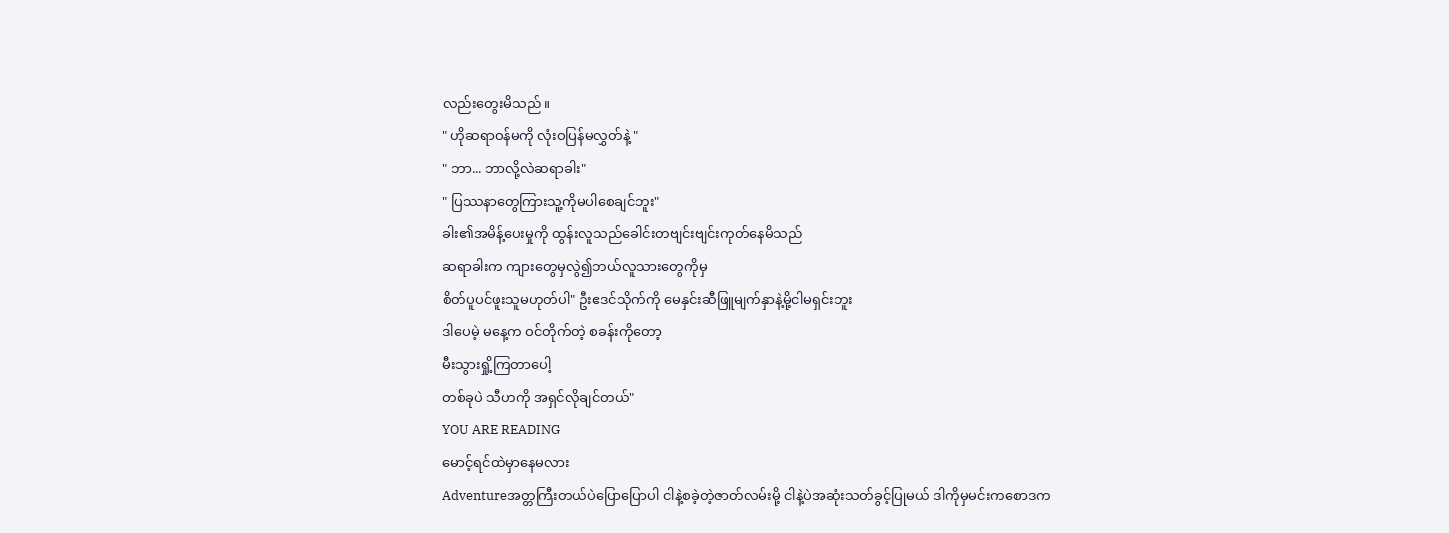လည်းတွေးမိသည်။
" ဟိုဆရာဝန်မကို လုံးဝပြန်မလွှတ်နဲ့ "
" ဘာ... ဘာလို့လဲဆရာခါး"
" ပြဿနာတွေကြားသူ့ကိုမပါစေချင်ဘူး"
ခါး၏အမိန့်ပေးမှုကို ထွန်းလူသည်ခေါင်းတဗျင်းဗျင်းကုတ်နေမိသည်
ဆရာခါးက ကျားတွေမှလွဲ၍ဘယ်လူသားတွေကိုမှ
စိတ်ပူပင်ဖူးသူမဟုတ်ပါ" ဦးဧဒင်သိုက်ကို မေနှင်းဆီဖြူမျက်နှာနဲ့မို့ငါမရှင်းဘူး
ဒါပေမဲ့ မနေ့က ဝင်တိုက်တဲ့ စခန်းကိုတော့
မီးသွားရှို့ကြတာပေါ့
တစ်ခုပဲ သီဟကို အရှင်လိုချင်တယ်"
YOU ARE READING
မောင့်ရင်ထဲမှာနေမလား
Adventureအတ္တကြီးတယ်ပဲပြောပြောပါ ငါနဲ့စခဲ့တဲ့ဇာတ်လမ်းမို့ ငါနဲ့ပဲအဆုံးသတ်ခွင့်ပြုမယ် ဒါကိုမှမင်းကစောဒက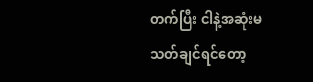တက်ပြီး ငါနဲ့အဆုံးမသတ်ချင်ရင်တော့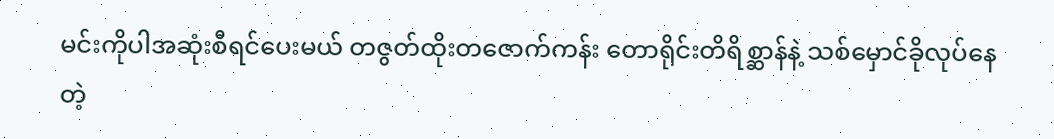မင်းကိုပါအဆုံးစီရင်ပေးမယ် တဇွတ်ထိုးတဇောက်ကန်း တောရိုင်းတိရိစ္ဆာန်နဲ့ သစ်မှောင်ခိုလုပ်နေတဲ့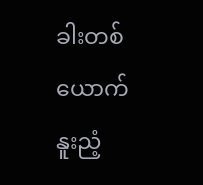ခါးတစ်ယောက် နူးညံ့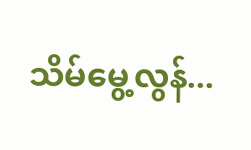သိမ်မွေ့လွန်...